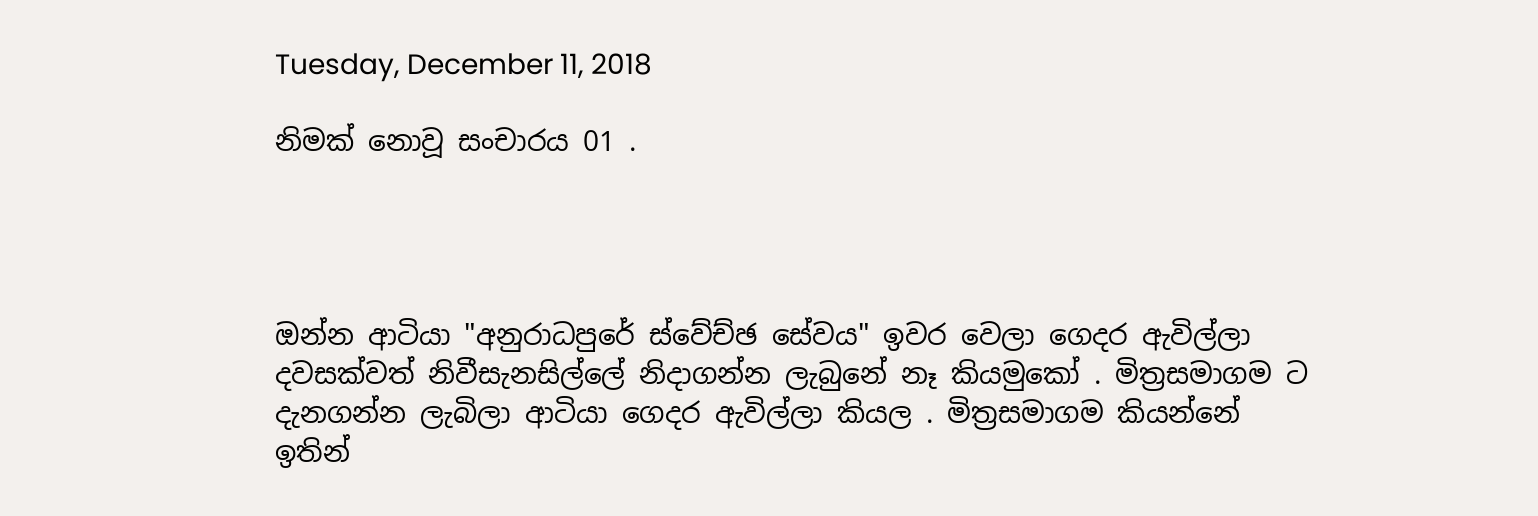Tuesday, December 11, 2018

නිමක් නොවූ සංචාරය 01 .




ඔන්න ආටියා "අනුරාධපුරේ ස්වේච්ඡ සේවය" ඉවර වෙලා ගෙදර ඇවිල්ලා දවසක්වත් නිවීසැනසිල්ලේ නිදාගන්න ලැබුනේ නෑ කියමුකෝ . මිත්‍රසමාගම ට දැනගන්න ලැබිලා ආටියා ගෙදර ඇවිල්ලා කියල . මිත්‍රසමාගම කියන්නේ ඉතින්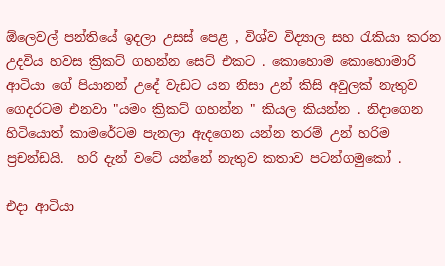ඕලෙවල් පන්තියේ ඉදලා උසස් පෙළ , විශ්ව විද්‍යාල සහ රැකියා කරන උදවිය හවස ක්‍රිකට් ගහන්න සෙට් එකට . කොහොම කොහොමාරි ආටියා ගේ පියානන් උදේ වැඩට යන නිසා උන් කිසි අවුලක් නැතුව ගෙදරටම එනවා "යමං ක්‍රිකට් ගහන්න " කියල කියන්න . නිදාගෙන හිටියොත් කාමරේටම පැනලා ඇදගෙන යන්න තරම් උන් හරිම ප්‍රචන්ඩයි.  හරි දැන් වටේ යන්නේ නැතුව කතාව පටන්ගමුකෝ .

එදා ආටියා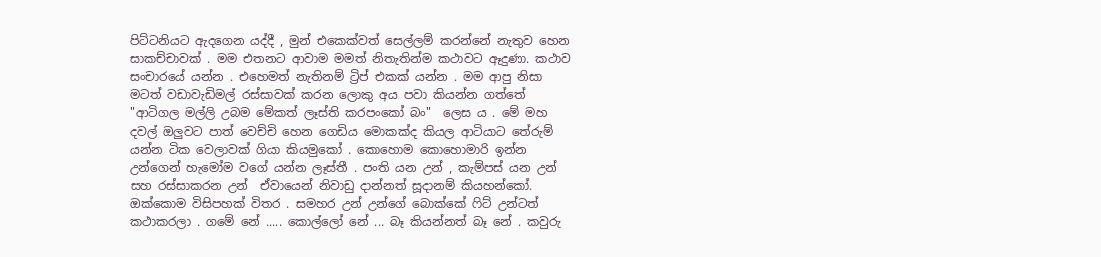පිට්ටනියට ඇදගෙන යද්දී , මුන් එකෙක්වත් සෙල්ලම් කරන්නේ නැතුව හෙන සාකච්චාවක් . මම එතනට ආවාම මමත් නිතැතින්ම කථාවට ඈදුණා. කථාව සංචාරයේ යන්න . එහෙමත් නැතිනම් ට්‍රිප් එකක් යන්න . මම ආපු නිසා මටත් වඩාවැඩිමල් රස්සාවක් කරන ලොකු අය පවා කියන්න ගත්තේ "ආටිගල මල්ලි උබම මේකත් ලෑස්ති කරපංකෝ බං"  ලෙස ය . මේ මහ දවල් ඔලුවට පාත් වෙච්චි හෙන ගෙඩිය මොකක්ද කියල ආටියාට තේරුම් යන්න ටික වෙලාවක් ගියා කියමුකෝ . කොහොම කොහොමාරි ඉන්න උන්ගෙන් හැමෝම වගේ යන්න ලෑස්තී . පංති යන උන් , කැම්පස් යන උන් සහ රස්සාකරන උන්  ඒවායෙන් නිවාඩු දාන්නත් සූදානම් කියහන්කෝ.  ඔක්කොම විසිපහක් විතර . සමහර උන් උන්ගේ බොක්කේ ෆිට් උන්ටත් කථාකරලා . ගමේ නේ ..... කොල්ලෝ නේ ... බෑ කියන්නත් බෑ නේ . කවුරු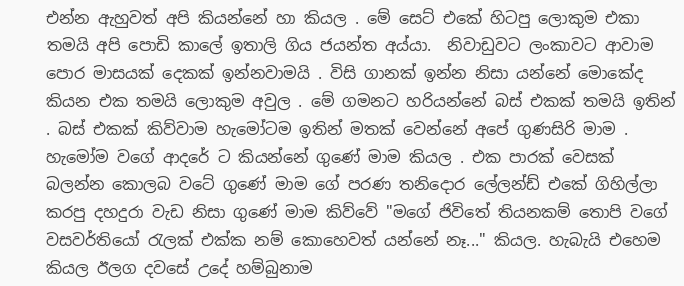එන්න ඇහුවත් අපි කියන්නේ හා කියල . මේ සෙට් එකේ හිටපු ලොකුම එකා තමයි අපි පොඩි කාලේ ඉතාලි ගිය ජයන්ත අය්යා.  නිවාඩුවට ලංකාවට ආවාම පොර මාසයක් දෙකක් ඉන්නවාමයි . විසි ගානක් ඉන්න නිසා යන්නේ මොකේද කියන එක තමයි ලොකුම අවුල . මේ ගමනට හරියන්නේ බස් එකක් තමයි ඉතින් . බස් එකක් කිව්වාම හැමෝටම ඉතින් මතක් වෙන්නේ අපේ ගුණසිරි මාම . හැමෝම වගේ ආදරේ ට කියන්නේ ගුණේ මාම කියල . එක පාරක් වෙසක් බලන්න කොලබ වටේ ගුණේ මාම ගේ පරණ තනිදොර ලේලන්ඩ් එකේ ගිහිල්ලා කරපු දහදුරා වැඩ නිසා ගුණේ මාම කිව්වේ "මගේ ජිවිතේ තියනකම් තොපි වගේ වසවර්තියෝ රැලක් එක්ක නම් කොහෙවත් යන්නේ නෑ..." කියල. හැබැයි එහෙම කියල ඊලග දවසේ උදේ හම්බුනාම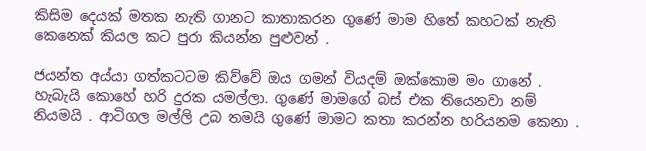කිසිම දෙයක් මතක නැති ගානට කාතාකරන ගුණේ මාම හිතේ කහටක් නැති කෙනෙක් කියල කට පුරා කියන්න පුළුවන් .

ජයන්ත අය්යා ගත්කටටම කිව්වේ ඔය ගමන් වියදම් ඔක්කොම මං ගානේ . හැබැයි කොහේ හරි දුරක යමල්ලා. ගුණේ මාමගේ බස් එක තියෙනවා නම් නියමයි . ආටිගල මල්ලි උබ තමයි ගුණේ මාමට කතා කරන්න හරියනම කෙනා .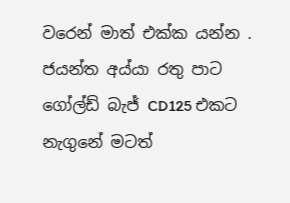වරෙන් මාත් එක්ක යන්න . ජයන්ත අය්යා රතු පාට ගෝල්ඩ් බැජ් CD125 එකට නැගුනේ මටත්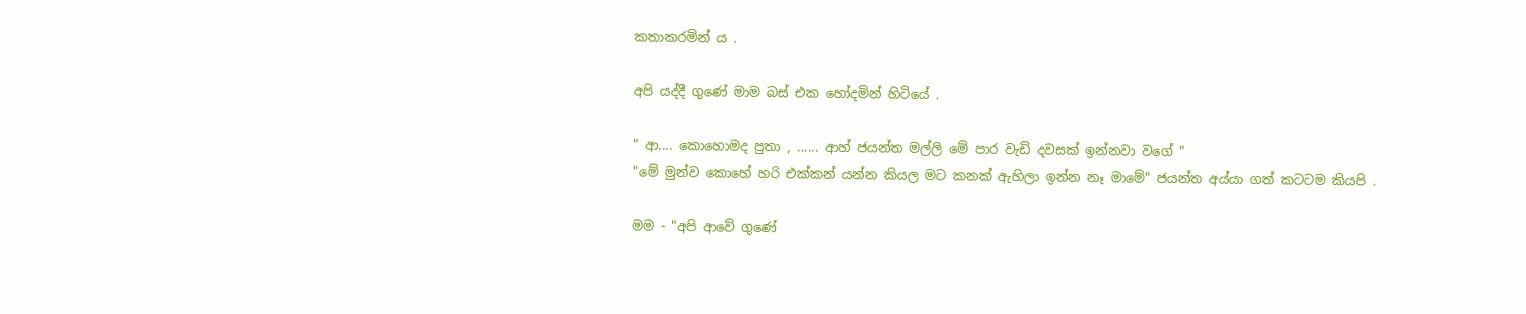කතාකරමින් ය .

අපි යද්දී ගුණේ මාම බස් එක හෝදමින් හිටියේ .

" ආ.... කොහොමද පුතා , ...... ආහ් ජයන්ත මල්ලි මේ පාර වැඩි දවසක් ඉන්නවා වගේ "
"මේ මුන්ව කොහේ හරි එක්කන් යන්න කියල මට කනක් ඇහිලා ඉන්න නෑ මාමේ" ජයන්ත අය්යා ගත් කටටම කියපි .

මම - "අපි ආවේ ගුණේ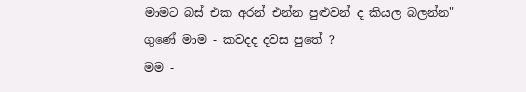මාමට බස් එක අරන් එන්න පුළුවන් ද කියල බලන්න"
ගුණේ මාම - කවදද දවස පුතේ ?
මම -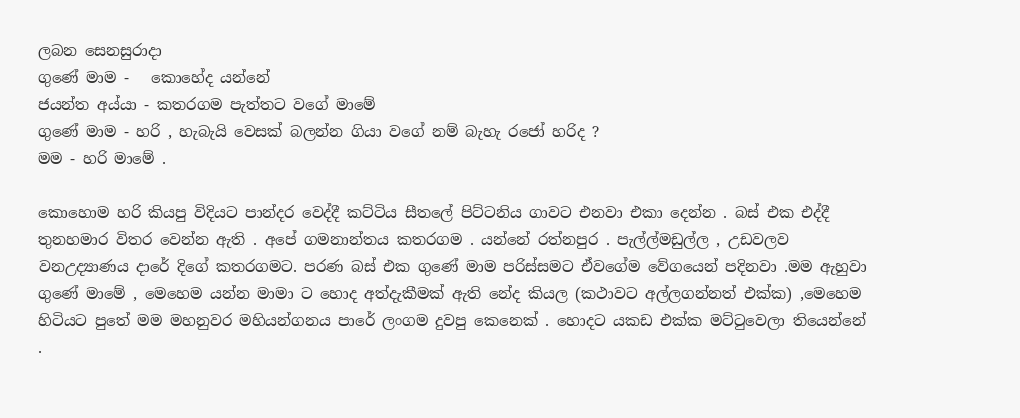ලබන සෙනසුරාදා
ගුණේ මාම -   කොහේද යන්නේ
ජයන්ත අය්යා - කතරගම පැත්තට වගේ මාමේ
ගුණේ මාම - හරි , හැබැයි වෙසක් බලන්න ගියා වගේ නම් බැහැ රජෝ හරිද ?
මම - හරි මාමේ .

කොහොම හරි කියපු විදියට පාන්දර වෙද්දී කට්ටිය සීතලේ පිට්ටනිය ගාවට එනවා එකා දෙන්න . බස් එක එද්දී තුනහමාර විතර වෙන්න ඇති . අපේ ගමනාන්තය කතරගම . යන්නේ රත්නපුර . පැල්ල්මඩුල්ල , උඩවලව වනඋද්‍යාණය දාරේ දිගේ කතරගමට. පරණ බස් එක ගුණේ මාම පරිස්සමට ඒවගේම වේගයෙන් පදිනවා .මම ඇහුවා ගුණේ මාමේ , මෙහෙම යන්න මාමා ට හොද අත්දැකීමක් ඇති නේද කියල (කථාවට අල්ලගන්නත් එක්ක) ,මෙහෙම හිටියට පුතේ මම මහනුවර මහියන්ගනය පාරේ ලංගම දුවපු කෙනෙක් . හොදට යකඩ එක්ක මට්ටුවෙලා තියෙන්නේ .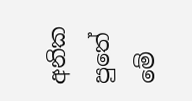අනික පුතේ මේ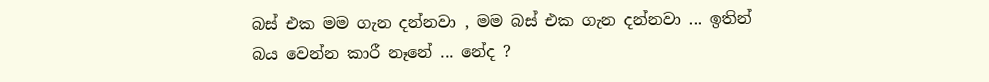බස් එක මම ගැන දන්නවා , මම බස් එක ගැන දන්නවා ... ඉතින් බය වෙන්න කාරී නෑනේ ... නේද ?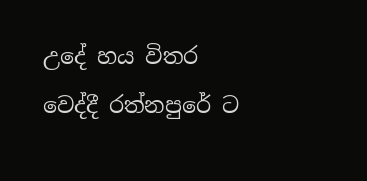උදේ හය විතර වෙද්දී රත්නපුරේ ට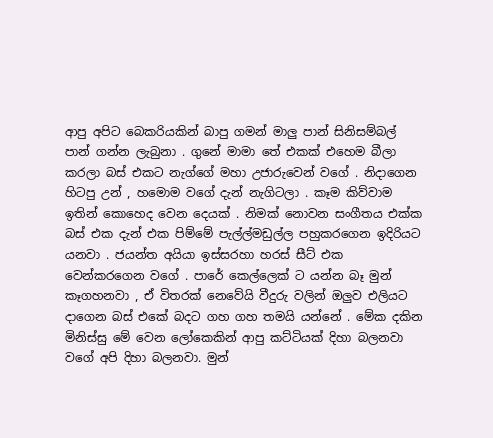ආපු අපිට බෙකරියකින් බාපු ගමන් මාලු පාන් සිනිසම්බල් පාන් ගන්න ලැබුනා . ගුනේ මාමා තේ එකක් එහෙම බීලා කරලා බස් එකට නැග්ගේ මහා උජාරුවෙන් වගේ . නිදාගෙන හිටපු උන් , හමොම වගේ දැන් නැගිටලා . කෑම කිව්වාම ඉතින් කොහෙද වෙන දෙයක් . නිමක් නොවන සංගීතය එක්ක බස් එක දැන් එක පිම්මේ පැල්ල්මඩුල්ල පහුකරගෙන ඉදිරියට යනවා . ජයන්ත අයියා ඉස්සරහා හරස් සීට් එක වෙන්කරගෙන වගේ . පාරේ කෙල්ලෙක් ට යන්න බෑ මුන් කෑගහනවා , ඒ විතරක් නෙවේයි වීදුරු වලින් ඔලුව එලියට දාගෙන බස් එකේ බදට ගහ ගහ තමයි යන්නේ . මේක දකින මිනිස්සු මේ වෙන ලෝකෙකින් ආපු කට්ටියක් දිහා බලනවා වගේ අපි දිහා බලනවා. මුන්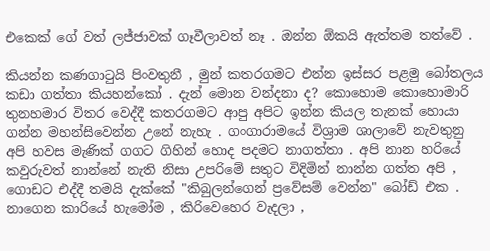එකෙක් ගේ වත් ලජ්ජාවක් ගෑවීලාවත් නෑ . ඔන්න ඕකයි ඇත්තම තත්වේ .

කියන්න කණගාටුයි පිංවතුනී , මුන් කතරගමට එන්න ඉස්සර පළමු බෝතලය කඩා ගත්තා කියහන්කෝ . දැන් මොන වන්දනා ද? කොහොම කොහොමාරි තුනහමාර විතර වෙද්දී කතරගමට ආපු අපිට ඉන්න කියල තැනක් හොයා ගන්න මහන්සිවෙන්න උනේ නැහැ . ගංගාරාමයේ විශ්‍රාම ශාලාවේ නැවතුනු අපි හවස මැණික් ගගට ගිහින් හොද පදමට නාගත්තා . අපි නාන හරියේ කවුරුවත් නාන්නේ නැති නිසා උපරිමේ සතුට විදිමින් නාන්න ගත්ත අපි , ගොඩට එද්දී තමයි දැක්කේ "කිබුලන්ගෙන් ප්‍රවේසම් වෙන්න" බෝඩ් එක .
නාගෙන කාරියේ හැමෝම , කිරිවෙහෙර වැදලා ,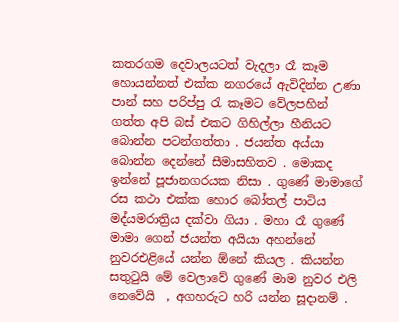කතරගම දෙවාලයටත් වැදලා රෑ කෑම හොයන්නත් එක්ක නගරයේ ඇවිදින්න උණා පාන් සහ පරිප්පු රැ කෑමට වේලපහින් ගත්ත අපි බස් එකට ගිහිල්ලා හීනියට බොන්න පටන්ගත්තා . ජයන්ත අය්යා බොන්න දෙන්නේ සීමාසහිතව . මොකද ඉන්නේ පූජානගරයක නිසා . ගුණේ මාමාගේ රස කථා එක්ක හොර බෝතල් පාටිය මද්යමරාත්‍රිය දක්වා ගියා . මහා රෑ ගුණේ මාමා ගෙන් ජයන්ත අයියා අහන්නේ නුවරඑළියේ යන්න ඕනේ කියල . කියන්න සතුටුයි මේ වෙලාවේ ගුණේ මාම නුවර එලි නෙවේයි  , අගහරුට හරි යන්න සූදානම් .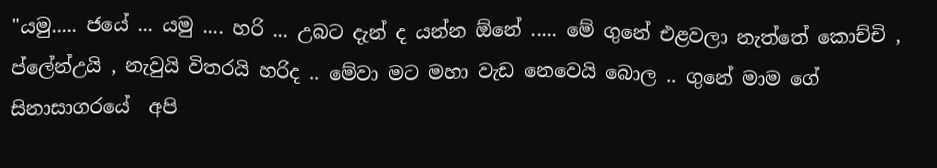"යමු..... ජයේ ... යමු .... හරි ... උබට දැන් ද යන්න ඕනේ ..... මේ ගුනේ එළවලා නැත්තේ කොච්චි , ප්ලේන්උයි , නැවුයි විතරයි හරිද .. මේවා මට මහා වැඩ නෙවෙයි බොල .. ගුනේ මාම ගේ සිනාසාගරයේ  අපි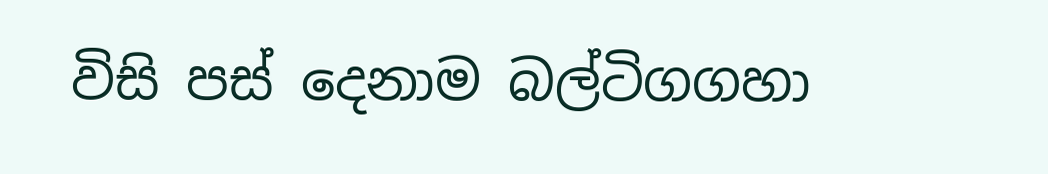විසි පස් දෙනාම බල්ටිගගහා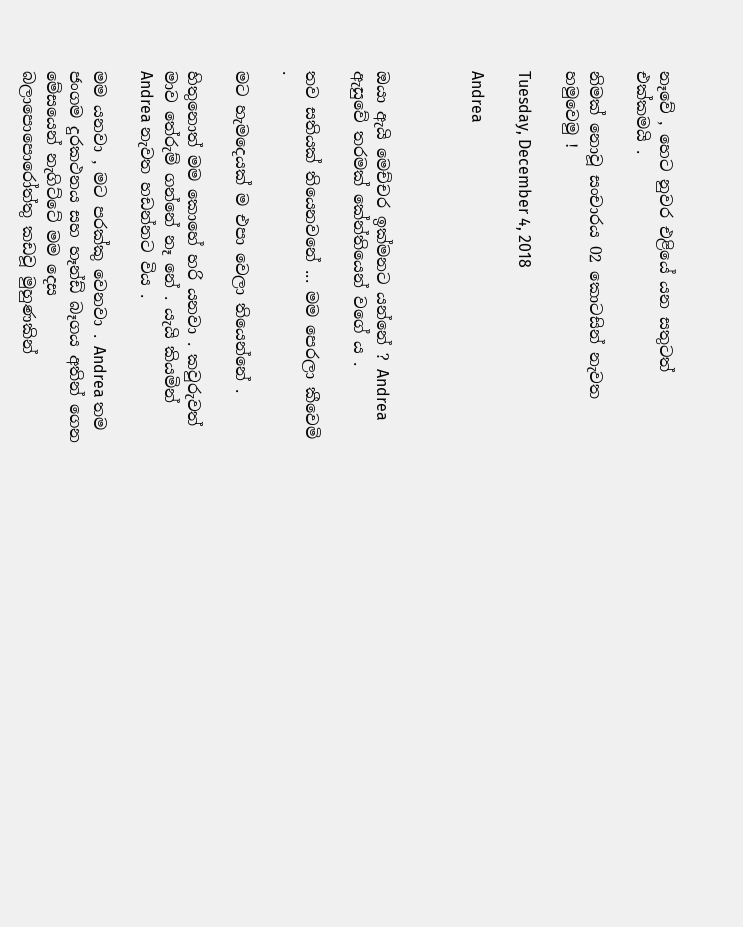නෑවේ , හෙට නුවර එළියේ යන සතුටත් එක්කමයි .

නිමක් නොවූ සංචාරය 02 කොටසින් නැවත හමුවෙමු !

Tuesday, December 4, 2018

Andrea



ඔයා ඇයි මෙච්චර ඉක්මනට යන්නේ ? Andrea ඇසුවේ තරමක් කේන්තියෙන් වගේ ය .

තව සතියක් තියෙනවනේ ... මම පෙරලා කීවෙමි .

මට හැමදෙයක් ම එපා වෙලා තියෙන්නේ .

හිතුනොත් මම කොහේ හරි යනවා . කවුරුවත් මාව තේරුම් ගන්නේ නෑ නේ . යැයි කියමින් Andrea නැවත හඩන්නට විය .

මම යනවා , මට පරක්කු වෙනවා . Andrea තම ජංගම දුරකථනය සහ හෑන්ඩ් බෑගය අතින් ගෙන මේසයෙන් නැගිට්ටේ මම දෙස බලාපොපොරෝත්තු කඩවූ මුහුණකින්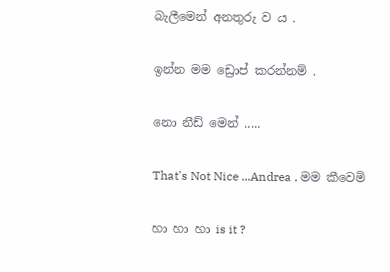බැලීමෙන් අනතුරු ව ය .

ඉන්න මම ඩ්‍රොප් කරන්නම් .

නො නීඩ් මෙන් .....

That's Not Nice ...Andrea . මම කීවෙමි

හා හා හා is it ?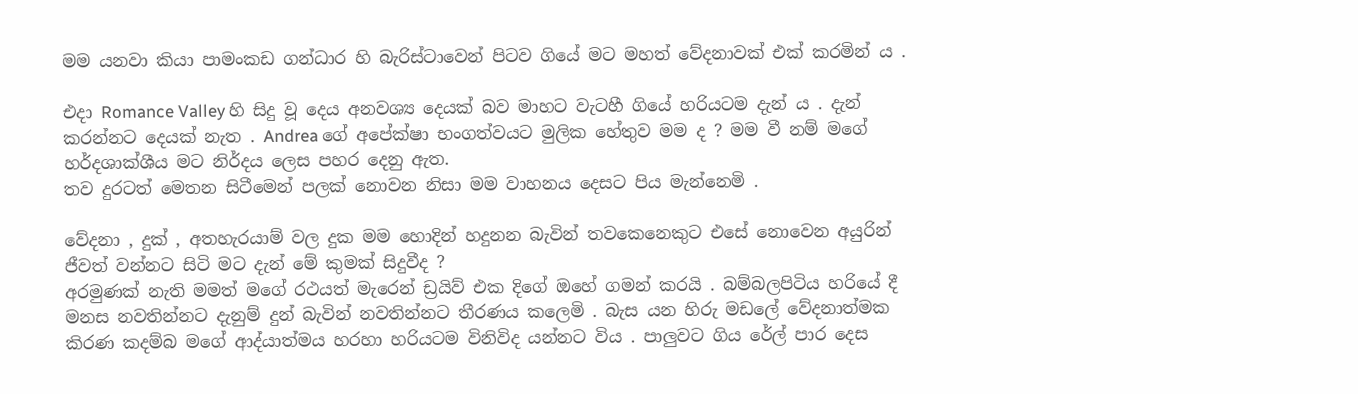මම යනවා කියා පාමංකඩ ගන්ධාර හි බැරිස්ටාවෙන් පිටව ගියේ මට මහත් වේදනාවක් එක් කරමින් ය .

එදා Romance Valley හි සිදු වූ දෙය අනවශ්‍ය දෙයක් බව මාහට වැටහී ගියේ හරියටම දැන් ය . දැන් කරන්නට දෙයක් නැත . Andrea ගේ අපේක්ෂා භංගත්වයට මුලික හේතුව මම ද ? මම වී නම් මගේ හර්දශාක්ශීය මට නිර්දය ලෙස පහර දෙනු ඇත.
තව දුරටත් මෙතන සිටීමෙන් පලක් නොවන නිසා මම වාහනය දෙසට පිය මැන්නෙමි .

වේදනා , දුක් , අතහැරයාම් වල දුක මම හොදින් හදුනන බැවින් තවකෙනෙකුට එසේ නොවෙන අයුරින් ජීවත් වන්නට සිටි මට දැන් මේ කුමක් සිදුවීද ?
අරමුණක් නැති මමත් මගේ රථයත් මැරෙන් ඩ්‍රයිව් එක දිගේ ඔහේ ගමන් කරයි . බම්බලපිටිය හරියේ දී මනස නවතින්නට දැනුම් දුන් බැවින් නවතින්නට තීරණය කලෙමි . බැස යන හිරු මඩලේ වේදනාත්මක කිරණ කදම්බ මගේ ආද්යාත්මය හරහා හරියටම විනිවිද යන්නට විය . පාලුවට ගිය රේල් පාර දෙස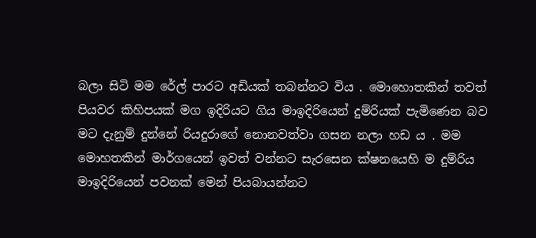බලා සිටි මම රේල් පාරට අඩියක් තබන්නට විය . මොහොතකින් තවත් පියවර කිහිපයක් මග ඉදිරියට ගිය මාඉදිරියෙන් දුම්රියක් පැමිණෙන බව මට දැනුම් දුන්නේ රියදුරාගේ නොනවත්වා ගසන නලා හඩ ය . මම මොහතකින් මාර්ගයෙන් ඉවත් වන්නට සැරසෙන ක්ෂනයෙහි ම දුම්රිය මාඉදිරියෙන් පවනක් මෙන් පියබායන්නට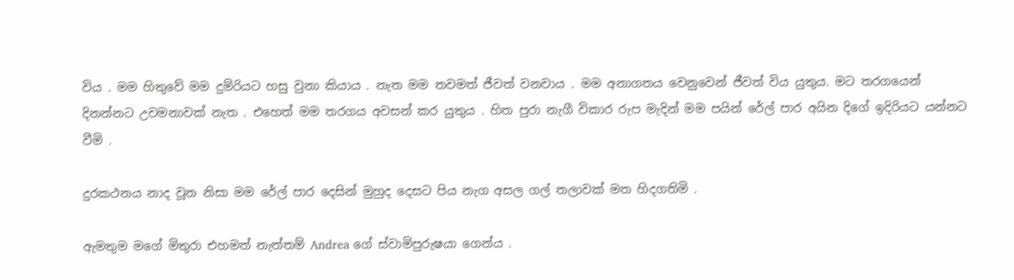විය . මම හිතුවේ මම දුම්රියට හසු වුනා කියාය . නැත මම තවමත් ජීවත් වනවාය . මම අනාගතය වෙනුවෙන් ජීවත් විය යුතුය. මට තරගයෙන් දිනන්නට උවමනාවක් නැත . එහෙත් මම තරගය අවසන් කර යුතුය . හිත පුරා නැගී විකාර රුප මැදින් මම පයින් රේල් පාර අයින දිගේ ඉදිරියට යන්නට වීමි .

දුරකථනය නාද වූන නිසා මම රේල් පාර දෙසින් මුහුද දෙසට පිය නැග අසල ගල් තලාවක් මත හිදගතිමි .

ඇමතුම මගේ මිතුරා එහමත් නැත්තම් Andrea ගේ ස්වාමිපුරුෂයා ගෙන්ය .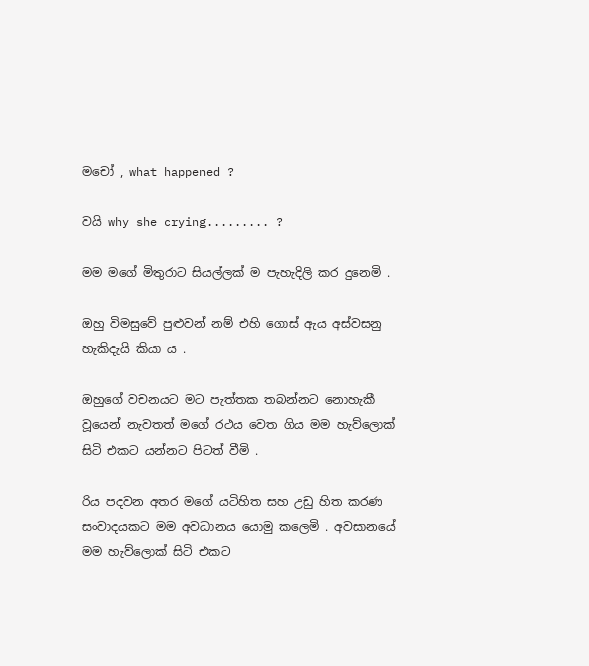මචෝ , what happened ?

වයි why she crying......... ?

මම මගේ මිතුරාට සියල්ලක් ම පැහැදිලි කර දුනෙමි .

ඔහු විමසුවේ පුළුවන් නම් එහි ගොස් ඇය අස්වසනු හැකිදැයි කියා ය .

ඔහුගේ වචනයට මට පැත්තක තබන්නට නොහැකී වූයෙන් නැවතත් මගේ රථය වෙත ගිය මම හැව්ලොක් සිටි එකට යන්නට පිටත් වීමි .

රිය පදවන අතර මගේ යටිහිත සහ උඩු හිත කරණ සංවාදයකට මම අවධානය යොමු කලෙමි . අවසානයේ මම හැව්ලොක් සිටි එකට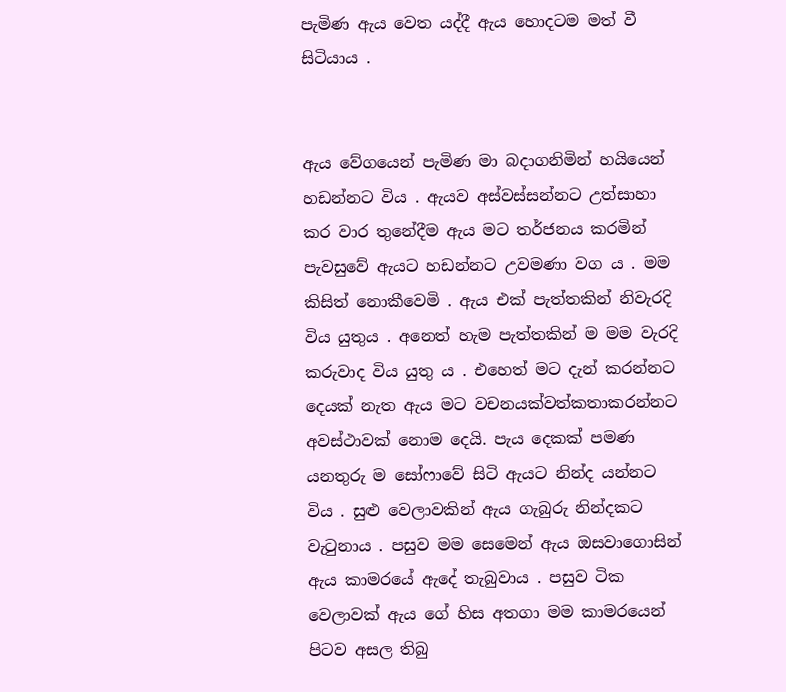පැමිණ ඇය වෙත යද්දී ඇය හොදටම මත් වී සිටියාය .


ඇය වේගයෙන් පැමිණ මා බදාගනිමින් හයියෙන් හඩන්නට විය . ඇයව අස්වස්සන්නට උත්සාහා කර වාර තුනේදීම ඇය මට තර්ජනය කරමින් පැවසුවේ ඇයට හඩන්නට උවමණා වග ය . මම කිසිත් නොකීවෙමි . ඇය එක් පැත්තකින් නිවැරදි විය යුතුය . අනෙත් හැම පැත්තකින් ම මම වැරදි කරුවාද විය යුතු ය . එහෙත් මට දැන් කරන්නට දෙයක් නැත ඇය මට වචනයක්වත්කතාකරන්නට  අවස්ථාවක් නොම දෙයි. පැය දෙකක් පමණ යනතුරු ම සෝෆාවේ සිටි ඇයට නින්ද යන්නට විය . සුළු වෙලාවකින් ඇය ගැබුරු නින්දකට වැටුනාය . පසුව මම සෙමෙන් ඇය ඔසවාගොසින් ඇය කාමරයේ ඇදේ තැබුවාය . පසුව ටික වෙලාවක් ඇය ගේ හිස අතගා මම කාමරයෙන් පිටව අසල තිබු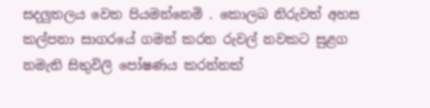සදලුතලය වෙත පියමන්නෙමි . කොලබ නිරුවත් අහස කල්පනා සාගරයේ ගමන් කරන රුවල් නවකට සුළග නමැති සිතුවිලි පෝෂණය කරන්නක්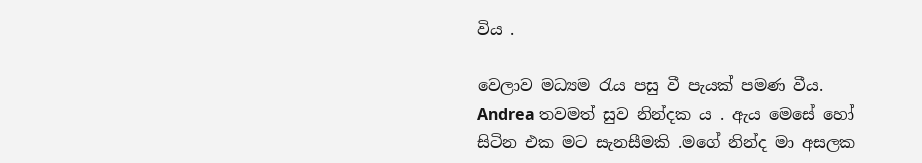විය .

වෙලාව මධ්‍යම රැය පසු වී පැයක් පමණ වීය. Andrea තවමත් සුව නින්දක ය . ඇය මෙසේ හෝ සිටින එක මට සැනසීමකි .මගේ නින්ද මා අසලක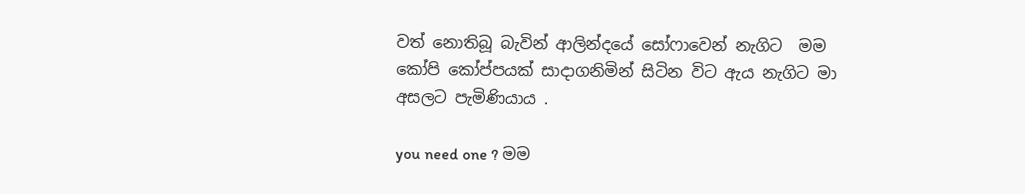වත් නොතිබූ බැවින් ආලින්දයේ සෝෆාවෙන් නැගිට  මම කෝපි කෝප්පයක් සාදාගනිමින් සිටින විට ඇය නැගිට මා අසලට පැමිණියාය .

you need one ? මම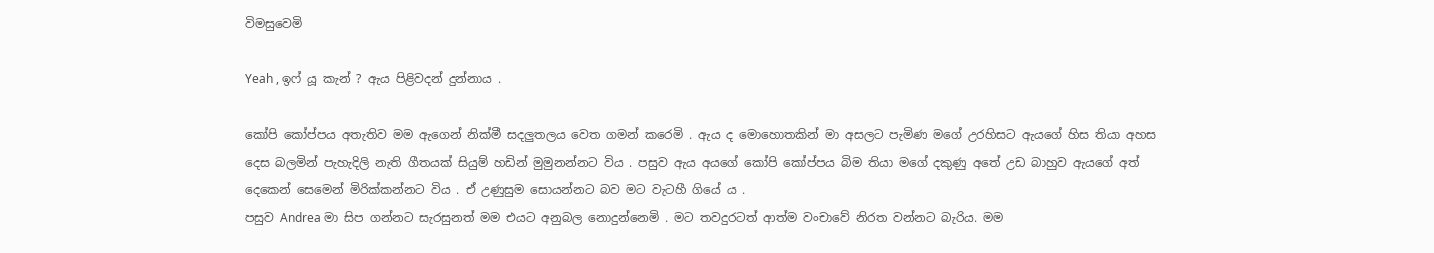විමසුවෙමි

Yeah , ඉෆ් යූ කැන් ? ඇය පිළිවදන් දුන්නාය .

කෝපි කෝප්පය අතැතිව මම ඇගෙන් නික්මී සදලුතලය වෙත ගමන් කරෙමි . ඇය ද මොහොතකින් මා අසලට පැමිණ මගේ උරහිසට ඇයගේ හිස තියා අහස දෙස බලමින් පැහැදිලි නැති ගීතයක් සියුම් හඩින් මුමුනන්නට විය . පසුව ඇය අයගේ කෝපි කෝප්පය බිම තියා මගේ දකුණු අතේ උඩ බාහුව ඇයගේ අත් දෙකෙන් සෙමෙන් මිරික්කන්නට විය . ඒ උණුසුම සොයන්නට බව මට වැටහී ගියේ ය .
පසුව Andrea මා සිප ගන්නට සැරසුනත් මම එයට අනුබල නොදුන්නෙමි . මට තවදුරටත් ආත්ම වංචාවේ නිරත වන්නට බැරිය. මම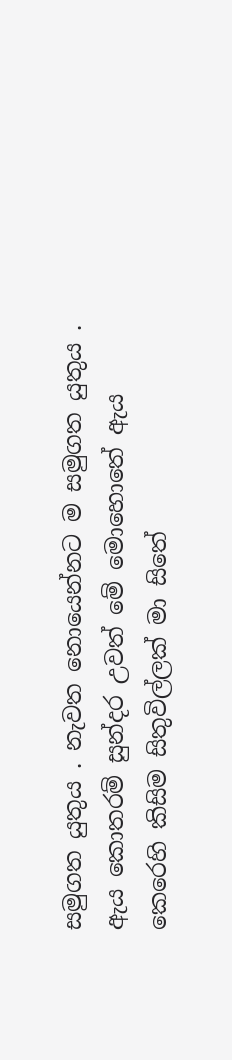සමුගත යුතුය . නැවත නොයෙන්නට ම සමුගත යුතුය . ඇය කොතරම් සුන්දර උවත් මේ මොහොතේ ඇය කෙරෙහි කිසිම සිතුවිල්ලක් මා සිතේ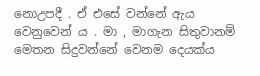නොඋපදී . ඒ එසේ වන්නේ ඇය වෙනුවෙන් ය . මා , මාගැන සිතුවානම් මෙතන සිදුවන්නේ වෙනම දෙයක්ය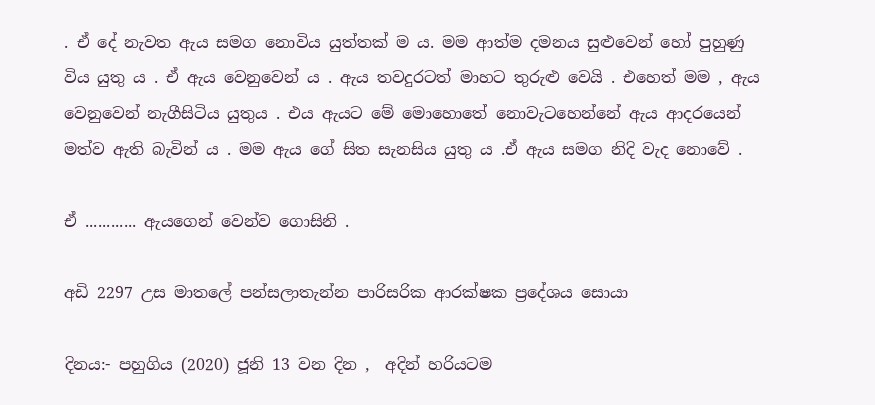. ඒ දේ නැවත ඇය සමග නොවිය යුත්තක් ම ය. මම ආත්ම දමනය සුළුවෙන් හෝ පුහුණු විය යුතු ය . ඒ ඇය වෙනුවෙන් ය . ඇය තවදුරටත් මාහට තුරුළු වෙයි . එහෙත් මම , ඇය වෙනුවෙන් නැගීසිටිය යුතුය . එය ඇයට මේ මොහොතේ නොවැටහෙන්නේ ඇය ආදරයෙන් මත්ව ඇති බැවින් ය . මම ඇය ගේ සිත සැනසිය යුතු ය .ඒ ඇය සමග නිදි වැද නොවේ .

ඒ ............ ඇයගෙන් වෙන්ව ගොසිනි .

අඩි 2297 උස මාතලේ පන්සලාතැන්න පාරිසරික ආරක්ෂක ප්‍රදේශය සොයා

දිනය:- පහුගිය (2020) ජූනි 13 වන දින ,  අදින් හරියටම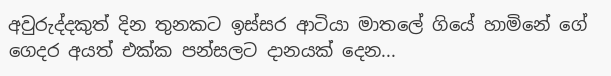අවුරුද්දකුත් දින තුනකට ඉස්සර ආටියා මාතලේ ගියේ හාමිනේ ගේ ගෙදර අයත් එක්ක පන්සලට දානයක් දෙන...